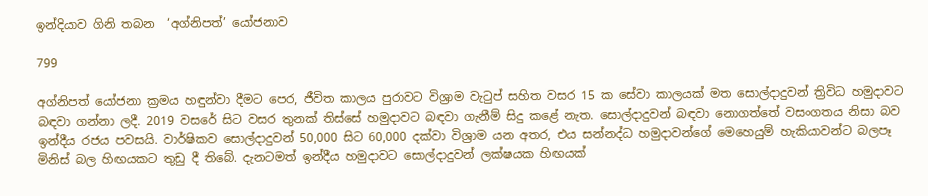ඉන්දියාව ගිනි තබන  ‘අග්නිපත්’ යෝජනාව

799

අග්නිපත් යෝජනා ක්‍රමය හඳුන්වා දීමට පෙර, ජීවිත කාලය පුරාවට විශ්‍රාම වැටුප් සහිත වසර 15 ක සේවා කාලයක් මත සොල්දාදුවන් ත්‍රිවිධ හමුදාවට බඳවා ගන්නා ලදී. 2019 වසරේ සිට වසර තුනක් තිස්සේ හමුදාවට බඳවා ගැනීම් සිදු කළේ නැත. සොල්දාදුවන් බඳවා නොගත්තේ වසංගතය නිසා බව ඉන්දීය රජය පවසයි. වාර්ෂිකව සොල්දාදුවන් 50,000 සිට 60,000 දක්වා විශ්‍රාම යන අතර, එය සන්නද්ධ හමුදාවන්ගේ මෙහෙයුම් හැකියාවන්ට බලපෑ මිනිස් බල හිඟයකට තුඩු දී තිබේ. දැනටමත් ඉන්දීය හමුදාවට සොල්දාදුවන් ලක්ෂයක හිඟයක්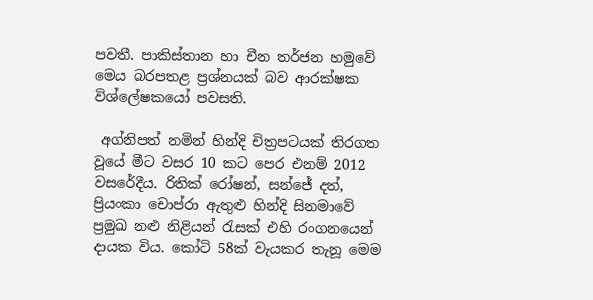පවතී. පාකිස්තාන හා චීන තර්ජන හමුවේ මෙය බරපතළ ප්‍රශ්නයක් බව ආරක්ෂක විශ්ලේෂකයෝ පවසති.

 අග්නිපත් නමින් හින්දි චිත්‍රපටයක් තිරගත වූයේ මීට වසර 10 කට පෙර එනම් 2012 වසරේදීය. රිතික් රෝෂන්, සන්ජේ දත්, ප්‍රියංකා චොප්රා ඇතුළු හින්දි සිනමාවේ ප්‍රමුඛ නළු නිළියන් රැසක් එහි රංගනයෙන් දායක විය. කෝටි 58ක් වැයකර තැනූ මෙම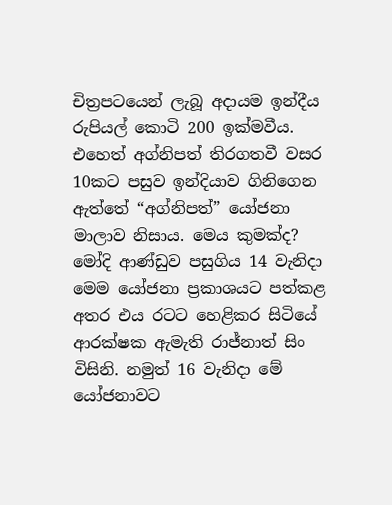චිත්‍රපටයෙන් ලැබූ අදායම ඉන්දීය රුපියල් කොටි 200 ඉක්මවීය. එහෙත් අග්නිපත් තිරගතවී වසර 10කට පසුව ඉන්දියාව ගිනිගෙන ඇත්තේ “අග්නිපත්” යෝජනා මාලාව නිසාය. මෙය කුමක්ද? මෝදි ආණ්ඩුව පසුගිය 14 වැනිදා මෙම යෝජනා ප්‍රකාශයට පත්කළ අතර එය රටට හෙළිකර සිටියේ ආරක්ෂක ඇමැති රාජ්නාත් සිං විසිනි. නමුත් 16 වැනිදා මේ යෝජනාවට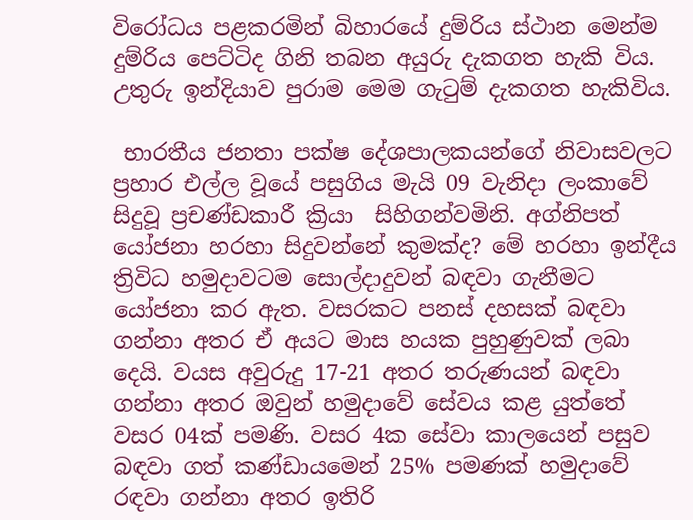විරෝධය පළකරමින් බිහාරයේ දුම්රිය ස්ථාන මෙන්ම දුම්රිය පෙට්ටිද ගිනි තබන අයුරු දැකගත හැකි විය. උතුරු ඉන්දියාව පුරාම මෙම ගැටුම් දැකගත හැකිවිය.

 භාරතීය ජනතා පක්ෂ දේශපාලකයන්ගේ නිවාසවලට ප්‍රහාර එල්ල වූයේ පසුගිය මැයි 09 වැනිදා ලංකාවේ සිදුවූ ප්‍රචණ්ඩකාරී ක්‍රියා  සිහිගන්වමිනි. අග්නිපත් යෝජනා හරහා සිදුවන්නේ කුමක්ද? මේ හරහා ඉන්දීය ත්‍රිවිධ හමුදාවටම සොල්දාදුවන් බඳවා ගැනීමට යෝජනා කර ඇත. වසරකට පනස් දහසක් බඳවා ගන්නා අතර ඒ අයට මාස හයක පුහුණුවක් ලබා දෙයි. වයස අවුරුදු 17-21 අතර තරුණයන් බඳවා ගන්නා අතර ඔවුන් හමුදාවේ සේවය කළ යුත්තේ වසර 04ක් පමණි. වසර 4ක සේවා කාලයෙන් පසුව බඳවා ගත් කණ්ඩායමෙන් 25% පමණක් හමුදාවේ රඳවා ගන්නා අතර ඉතිරි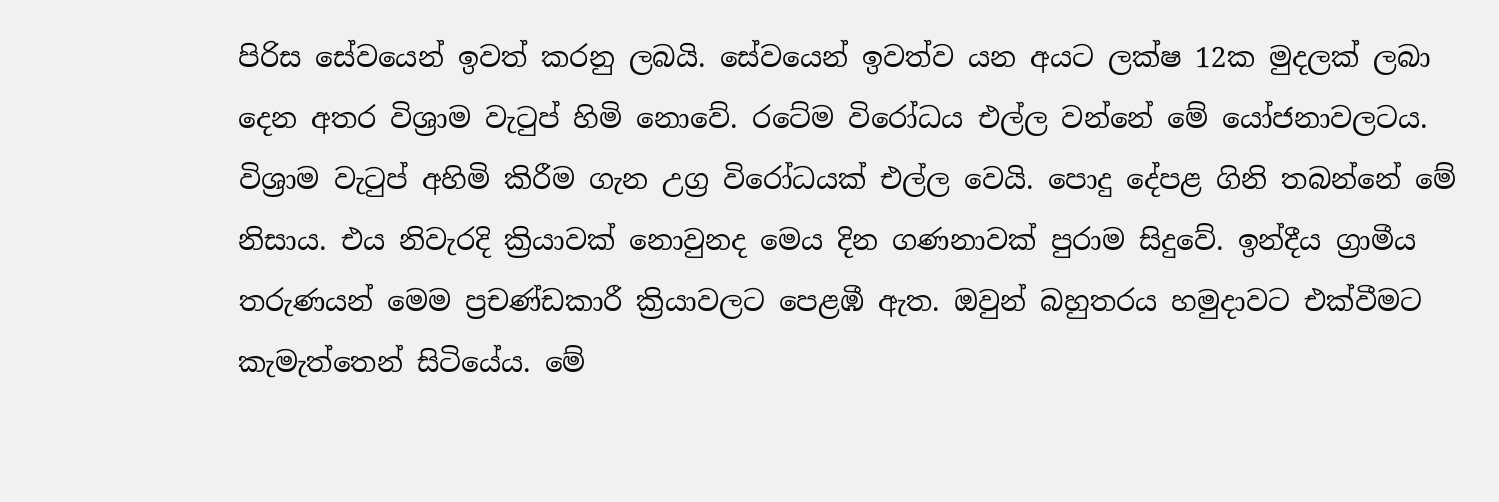පිරිස සේවයෙන් ඉවත් කරනු ලබයි. සේවයෙන් ඉවත්ව යන අයට ලක්ෂ 12ක මුදලක් ලබා දෙන අතර විශ්‍රාම වැටුප් හිමි නොවේ. රටේම විරෝධය එල්ල වන්නේ මේ යෝජනාවලටය. විශ්‍රාම වැටුප් අහිමි කිරීම ගැන උග්‍ර විරෝධයක් එල්ල වෙයි. පොදු දේපළ ගිනි තබන්නේ මේ නිසාය. එය නිවැරදි ක්‍රියාවක් නොවුනද මෙය දින ගණනාවක් පුරාම සිදුවේ. ඉන්දීය ග්‍රාමීය තරුණයන් මෙම ප්‍රචණ්ඩකාරී ක්‍රියාවලට පෙළඹී ඇත. ඔවුන් බහුතරය හමුදාවට එක්වීමට කැමැත්තෙන් සිටියේය. මේ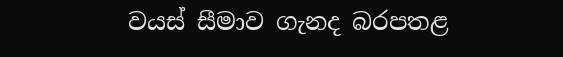වයස් සීමාව ගැනද බරපතළ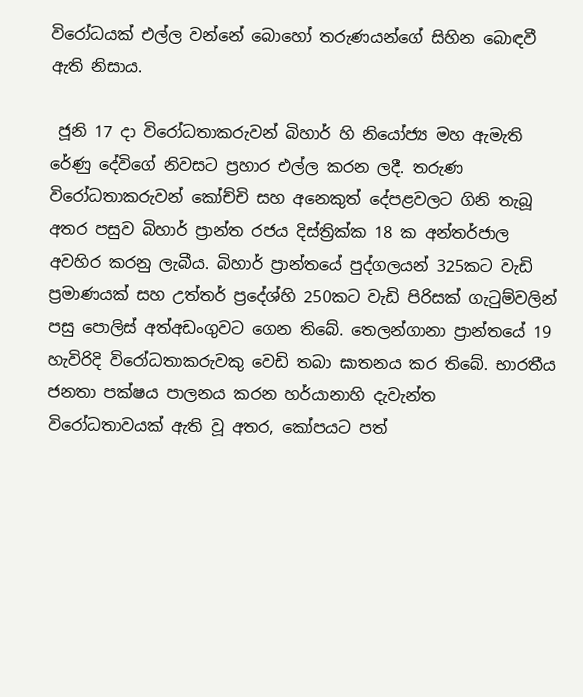විරෝධයක් එල්ල වන්නේ බොහෝ තරුණයන්ගේ සිහින බොඳවී ඇති නිසාය.

 ජූනි 17 දා විරෝධතාකරුවන් බිහාර් හි නියෝජ්‍ය මහ ඇමැති රේණු දේවිගේ නිවසට ප්‍රහාර එල්ල කරන ලදී. තරුණ විරෝධතාකරුවන් කෝච්චි සහ අනෙකුත් දේපළවලට ගිනි තැබූ අතර පසුව බිහාර් ප්‍රාන්ත රජය දිස්ත්‍රික්ක 18 ක අන්තර්ජාල අවහිර කරනු ලැබීය. බිහාර් ප්‍රාන්තයේ පුද්ගලයන් 325කට වැඩි ප්‍රමාණයක් සහ උත්තර් ප්‍රදේශ්හි 250කට වැඩි පිරිසක් ගැටුම්වලින් පසු පොලිස් අත්අඩංගුවට ගෙන තිබේ. තෙලන්ගානා ප්‍රාන්තයේ 19 හැවිරිදි විරෝධතාකරුවකු වෙඩි තබා ඝාතනය කර තිබේ. භාරතීය ජනතා පක්ෂය පාලනය කරන හර්යානාහි දැවැන්ත විරෝධතාවයක් ඇති වූ අතර, කෝපයට පත්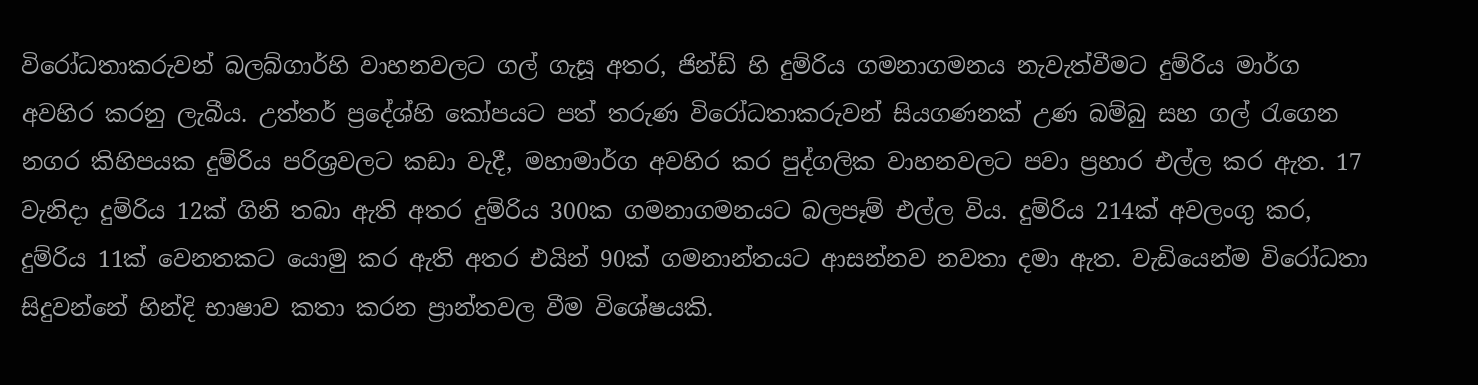විරෝධතාකරුවන් බලබ්ගාර්හි වාහනවලට ගල් ගැසූ අතර, ජින්ඩ් හි දුම්රිය ගමනාගමනය නැවැත්වීමට දුම්රිය මාර්ග අවහිර කරනු ලැබීය. උත්තර් ප්‍රදේශ්හි කෝපයට පත් තරුණ විරෝධතාකරුවන් සියගණනක් උණ බම්බු සහ ගල් රැගෙන නගර කිහිපයක දුම්රිය පරිශ්‍රවලට කඩා වැදී, මහාමාර්ග අවහිර කර පුද්ගලික වාහනවලට පවා ප්‍රහාර එල්ල කර ඇත. 17 වැනිදා දුම්රිය 12ක් ගිනි තබා ඇති අතර දුම්රිය 300ක ගමනාගමනයට බලපෑම් එල්ල විය. දුම්රිය 214ක් අවලංගු කර, දුම්රිය 11ක් වෙනතකට යොමු කර ඇති අතර එයින් 90ක් ගමනාන්තයට ආසන්නව නවතා දමා ඇත. වැඩියෙන්ම විරෝධතා සිදුවන්නේ හින්දි භාෂාව කතා කරන ප්‍රාන්තවල වීම විශේෂයකි.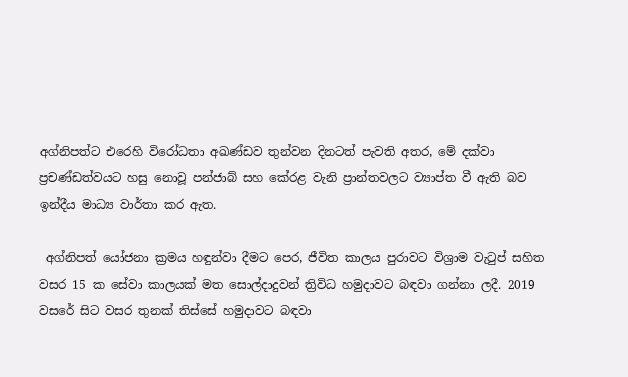අග්නිපත්ට එරෙහි විරෝධතා අඛණ්ඩව තුන්වන දිනටත් පැවති අතර, මේ දක්වා ප්‍රචණ්ඩත්වයට හසු නොවූ පන්ජාබ් සහ කේරළ වැනි ප්‍රාන්තවලට ව්‍යාප්ත වී ඇති බව ඉන්දීය මාධ්‍ය වාර්තා කර ඇත.

 අග්නිපත් යෝජනා ක්‍රමය හඳුන්වා දීමට පෙර, ජීවිත කාලය පුරාවට විශ්‍රාම වැටුප් සහිත වසර 15 ක සේවා කාලයක් මත සොල්දාදුවන් ත්‍රිවිධ හමුදාවට බඳවා ගන්නා ලදී. 2019 වසරේ සිට වසර තුනක් තිස්සේ හමුදාවට බඳවා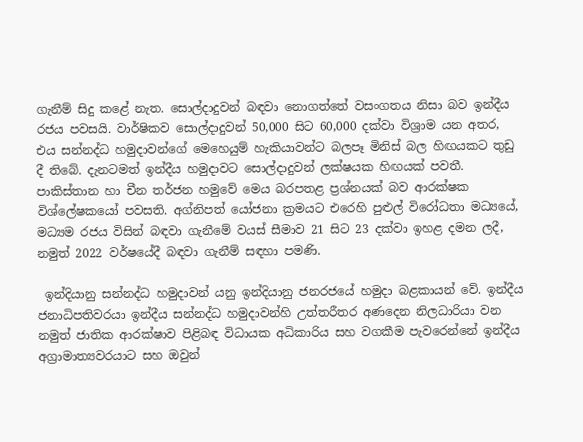ගැනීම් සිදු කළේ නැත. සොල්දාදුවන් බඳවා නොගත්තේ වසංගතය නිසා බව ඉන්දීය රජය පවසයි. වාර්ෂිකව සොල්දාදුවන් 50,000 සිට 60,000 දක්වා විශ්‍රාම යන අතර, එය සන්නද්ධ හමුදාවන්ගේ මෙහෙයුම් හැකියාවන්ට බලපෑ මිනිස් බල හිඟයකට තුඩු දී තිබේ. දැනටමත් ඉන්දීය හමුදාවට සොල්දාදුවන් ලක්ෂයක හිඟයක් පවතී. පාකිස්තාන හා චීන තර්ජන හමුවේ මෙය බරපතළ ප්‍රශ්නයක් බව ආරක්ෂක විශ්ලේෂකයෝ පවසති. අග්නිපත් යෝජනා ක්‍රමයට එරෙහි පුළුල් විරෝධතා මධ්‍යයේ, මධ්‍යම රජය විසින් බඳවා ගැනීමේ වයස් සීමාව 21 සිට 23 දක්වා ඉහළ දමන ලදී, නමුත් 2022 වර්ෂයේදී බඳවා ගැනීම් සඳහා පමණි.

 ඉන්දියානු සන්නද්ධ හමුදාවන් යනු ඉන්දියානු ජනරජයේ හමුදා බළකායන් වේ. ඉන්දීය ජනාධිපතිවරයා ඉන්දීය සන්නද්ධ හමුදාවන්හි උත්තරීතර අණදෙන නිලධාරියා වන නමුත් ජාතික ආරක්ෂාව පිළිබඳ විධායක අධිකාරිය සහ වගකීම පැවරෙන්නේ ඉන්දීය අග්‍රාමාත්‍යවරයාට සහ ඔවුන්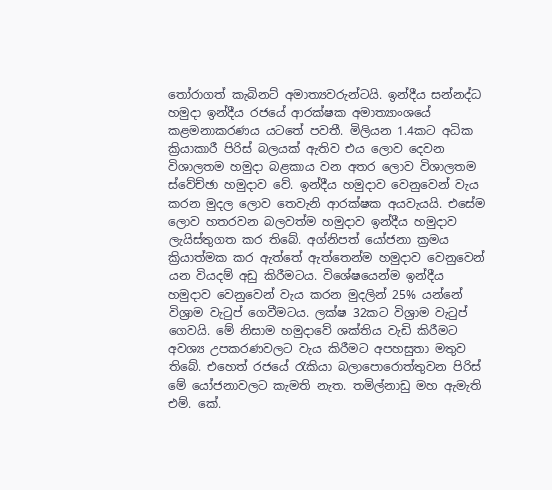තෝරාගත් කැබිනට් අමාත්‍යවරුන්ටයි. ඉන්දීය සන්නද්ධ හමුදා ඉන්දීය රජයේ ආරක්ෂක අමාත්‍යාංශයේ කළමනාකරණය යටතේ පවතී. මිලියන 1.4කට අධික ක්‍රියාකාරී පිරිස් බලයක් ඇතිව එය ලොව දෙවන විශාලතම හමුදා බළකාය වන අතර ලොව විශාලතම ස්වේච්ඡා හමුදාව වේ. ඉන්දීය හමුදාව වෙනුවෙන් වැය කරන මුදල ලොව තෙවැනි ආරක්ෂක අයවැයයි. එසේම ලොව හතරවන බලවත්ම හමුදාව ඉන්දීය හමුදාව ලැයිස්තුගත කර තිබේ. අග්නිපත් යෝජනා ක්‍රමය ක්‍රියාත්මක කර ඇත්තේ ඇත්තෙන්ම හමුදාව වෙනුවෙන් යන වියදම් අඩු කිරීමටය. විශේෂයෙන්ම ඉන්දීය හමුදාව වෙනුවෙන් වැය කරන මුදලින් 25% යන්නේ විශ්‍රාම වැටුප් ගෙවීමටය. ලක්ෂ 32කට විශ්‍රාම වැටුප් ගෙවයි. මේ නිසාම හමුදාවේ ශක්තිය වැඩි කිරීමට අවශ්‍ය උපකරණවලට වැය කිරීමට අපහසුතා මතුව තිබේ. එහෙත් රජයේ රැකියා බලාපොරොත්තුවන පිරිස් මේ යෝජනාවලට කැමති නැත. තමිල්නාඩු මහ ඇමැති එම්. කේ.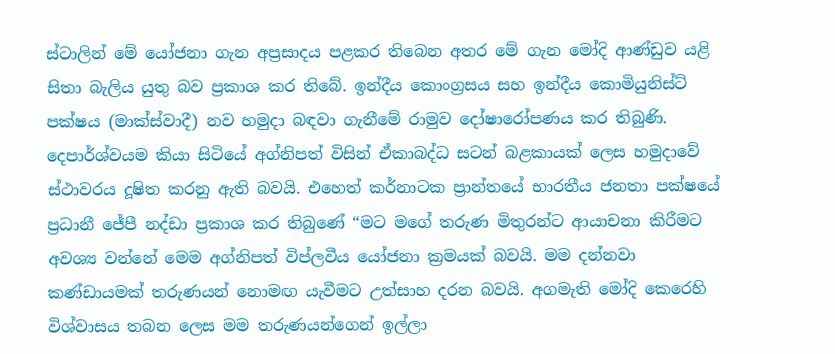ස්ටාලින් මේ යෝජනා ගැන අප්‍රසාදය පළකර තිබෙන අතර මේ ගැන මෝදි ආණ්ඩුව යළි සිතා බැලිය යුතු බව ප්‍රකාශ කර තිබේ. ඉන්දීය කොංග්‍රසය සහ ඉන්දීය කොමියුනිස්ට් පක්ෂය (මාක්ස්වාදී) නව හමුදා බඳවා ගැනීමේ රාමුව දෝෂාරෝපණය කර තිබුණි. දෙපාර්ශ්වයම කියා සිටියේ අග්නිපත් විසින් ඒකාබද්ධ සටන් බළකායක් ලෙස හමුදාවේ ස්ථාවරය දූෂිත කරනු ඇති බවයි. එහෙත් කර්නාටක ප්‍රාන්තයේ භාරතීය ජනතා පක්ෂයේ ප්‍රධානී ජේපී නද්ඩා ප්‍රකාශ කර තිබුණේ “මට මගේ තරුණ මිතුරන්ට ආයාචනා කිරීමට අවශ්‍ය වන්නේ මෙම අග්නිපත් විප්ලවීය යෝජනා ක්‍රමයක් බවයි. මම දන්නවා කණ්ඩායමක් තරුණයන් නොමඟ යැවීමට උත්සාහ දරන බවයි. අගමැති මෝදි කෙරෙහි විශ්වාසය තබන ලෙස මම තරුණයන්ගෙන් ඉල්ලා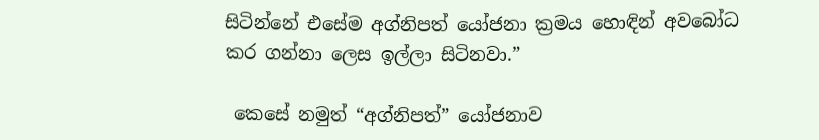සිටින්නේ එසේම අග්නිපත් යෝජනා ක්‍රමය හොඳින් අවබෝධ කර ගන්නා ලෙස ඉල්ලා සිටිනවා.”

 කෙසේ නමුත් “අග්නිපත්” යෝජනාව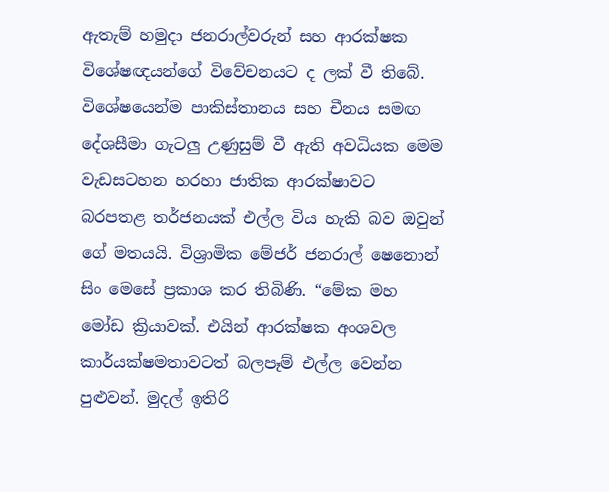ඇතැම් හමුදා ජනරාල්වරුන් සහ ආරක්ෂක විශේෂඥයන්ගේ විවේචනයට ද ලක් වී තිබේ. විශේෂයෙන්ම පාකිස්තානය සහ චීනය සමඟ දේශසීමා ගැටලු උණුසුම් වී ඇති අවධියක මෙම වැඩසටහන හරහා ජාතික ආරක්ෂාවට බරපතළ තර්ජනයක් එල්ල විය හැකි බව ඔවුන් ගේ මතයයි. විශ්‍රාමික මේජර් ජනරාල් ෂෙනොන් සිං මෙසේ ප්‍රකාශ කර තිබිණි. “මේක මහ මෝඩ ක්‍රියාවක්. එයින් ආරක්ෂක අංශවල කාර්යක්ෂමතාවටත් බලපෑම් එල්ල වෙන්න පුළුවන්. මුදල් ඉතිරි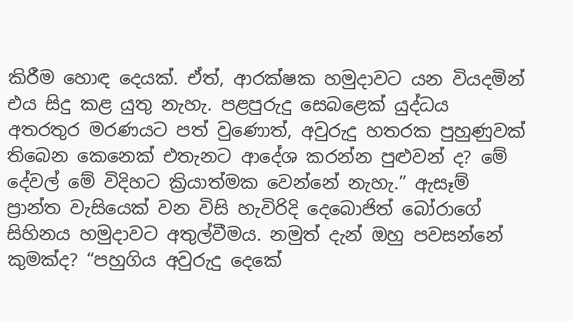කිරීම හොඳ දෙයක්. ඒත්, ආරක්ෂක හමුදාවට යන වියදමින් එය සිදු කළ යුතු නැහැ. පළපුරුදු සෙබළෙක් යුද්ධය අතරතුර මරණයට පත් වුණොත්, අවුරුදු හතරක පුහුණුවක් තිබෙන කෙනෙක් එතැනට ආදේශ කරන්න පුළුවන් ද? මේ දේවල් මේ විදිහට ක්‍රියාත්මක වෙන්නේ නැහැ.” ඇසෑම් ප්‍රාන්ත වැසියෙක් වන විසි හැවිරිදි දෙබොජිත් බෝරාගේ සිහිනය හමුදාවට අතුල්වීමය. නමුත් දැන් ඔහු පවසන්නේ කුමක්ද? “පහුගිය අවුරුදු දෙකේ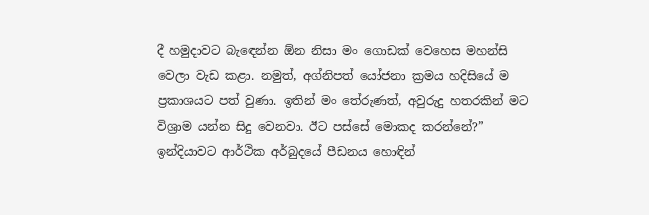දී හමුදාවට බැඳෙන්න ඕන නිසා මං ගොඩක් වෙහෙස මහන්සි වෙලා වැඩ කළා. නමුත්, අග්නිපත් යෝජනා ක්‍රමය හදිසියේ ම ප්‍රකාශයට පත් වුණා. ඉතින් මං තේරුණත්, අවුරුදු හතරකින් මට විශ්‍රාම යන්න සිදු වෙනවා. ඊට පස්සේ මොකද කරන්නේ?” ඉන්දියාවට ආර්ථික අර්බුදයේ පීඩනය හොඳින්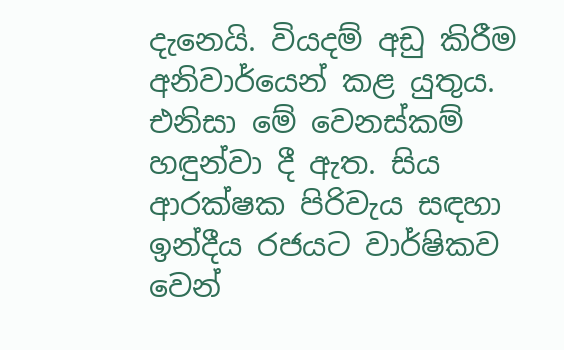දැනෙයි. වියදම් අඩු කිරීම අනිවාර්යෙන් කළ යුතුය. එනිසා මේ වෙනස්කම් හඳුන්වා දී ඇත. සිය ආරක්ෂක පිරිවැය සඳහා ඉන්දීය රජයට වාර්ෂිකව වෙන්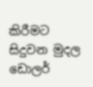කිරීමට සිදුවන මුදල ඩොලර්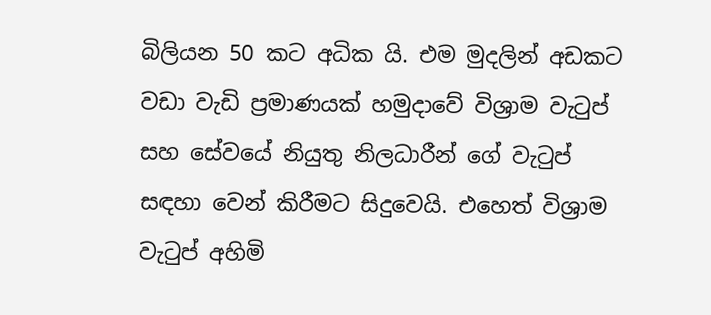බිලියන 50 කට අධික යි. එම මුදලින් අඩකට වඩා වැඩි ප්‍රමාණයක් හමුදාවේ විශ්‍රාම වැටුප් සහ සේවයේ නියුතු නිලධාරීන් ගේ වැටුප් සඳහා වෙන් කිරීමට සිදුවෙයි. එහෙත් විශ්‍රාම වැටුප් අහිමි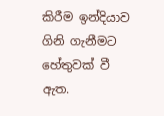කිරීම ඉන්දියාව ගිනි ගැනීමට හේතුවක් වී ඇත.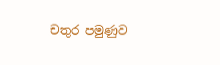චතුර පමුණුව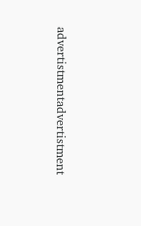advertistmentadvertistment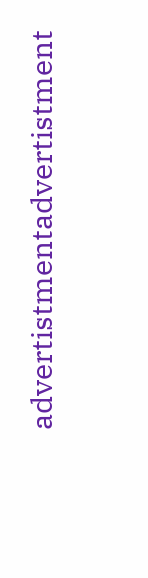advertistmentadvertistment